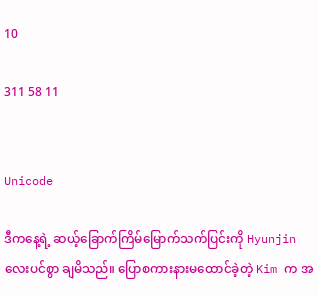10

311 58 11


Unicode

ဒီကနေ့ရဲ့ ဆယ့်ခြောက်ကြိမ်မြောက်သက်ပြင်းကို Hyunjin လေးပင်စွာ ချမိသည်။ ပြောစကားနားမထောင်ခဲ့တဲ့ Kim က အ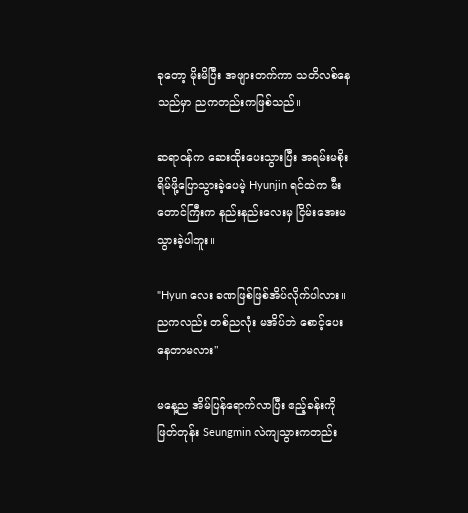ခုတော့ မိုးမိပြီး အဖျားတက်ကာ သတိလစ်နေသည်မှာ ညကတည်းကဖြစ်သည်။

ဆရာဝန်က ဆေးထိုးပေးသွားပြီး အရမ်းမစိုးရိမ်ဖို့ပြောသွားခဲ့ပေမဲ့ Hyunjin ရင်ထဲက မီးတောင်ကြီးက နည်းနည်းလေးမှ ငြိမ်းအေးမသွားခဲ့ပါဘူး။

"Hyun လေး ခဏဖြစ်ဖြစ်အိပ်လိုက်ပါလား။ ညကလည်း တစ်ညလုံး မအိပ်ဘဲ စောင့်ပေးနေတာမလား"

မနေ့ည အိမ်ပြန်ရောက်လာပြီး ဧည့်ခန်းကိုဖြတ်တုန်း Seungmin လဲကျသွားကတည်း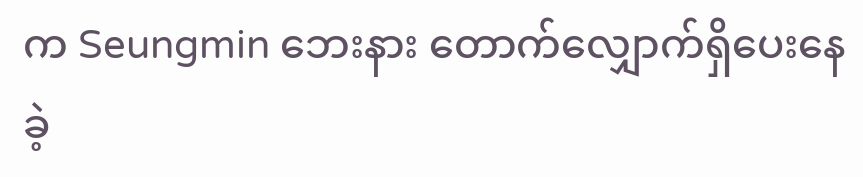က Seungmin ဘေးနား တောက်လျှောက်ရှိပေးနေခဲ့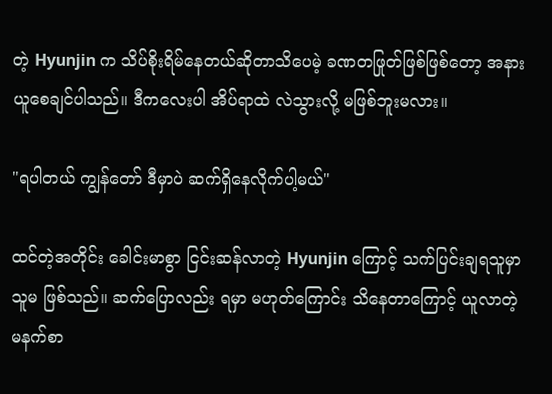တဲ့ Hyunjin က သိပ်စိုးရိမ်နေတယ်ဆိုတာသိပေမဲ့ ခဏတဖြုတ်ဖြစ်ဖြစ်တော့ အနားယူစေချင်ပါသည်။ ဒီကလေးပါ အိပ်ရာထဲ လဲသွားလို့ မဖြစ်ဘူးမလား။

"ရပါတယ် ကျွန်တော် ဒီမှာပဲ ဆက်ရှိနေလိုက်ပါ့မယ်"

ထင်တဲ့အတိုင်း ခေါင်းမာစွာ ငြင်းဆန်လာတဲ့ Hyunjin ကြောင့် သက်ပြင်းချရသူမှာ သူမ ဖြစ်သည်။ ဆက်ပြောလည်း ရမှာ မဟုတ်ကြောင်း သိနေတာကြောင့် ယူလာတဲ့ မနက်စာ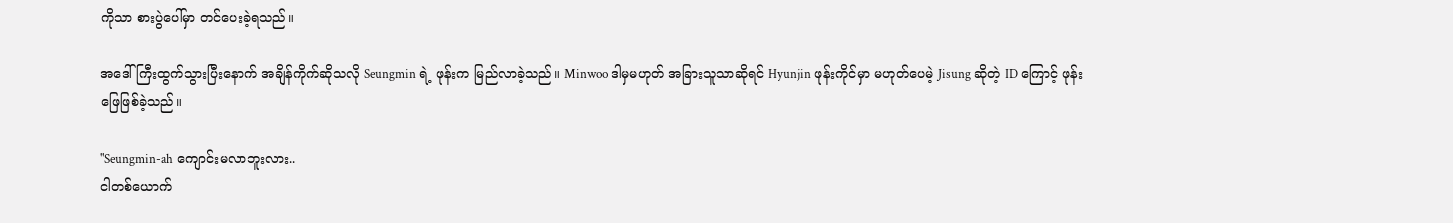ကိုသာ စားပွဲပေါ်မှာ တင်ပေးခဲ့ရသည်။

အဒေါ်ကြီးထွက်သွားပြီးနောက် အချိန်ကိုက်ဆိုသလို Seungmin ရဲ့ ဖုန်းက မြည်လာခဲ့သည်။ Minwoo ဒါမှမဟုတ် အခြားသူသာဆိုရင် Hyunjin ဖုန်းကိုင်မှာ မဟုတ်ပေမဲ့ Jisung ဆိုတဲ့ ID ကြောင့် ဖုန်းဖြေဖြစ်ခဲ့သည်။

"Seungmin-ah ကျောင်းမလာဘူးလား..
ငါတစ်ယောက်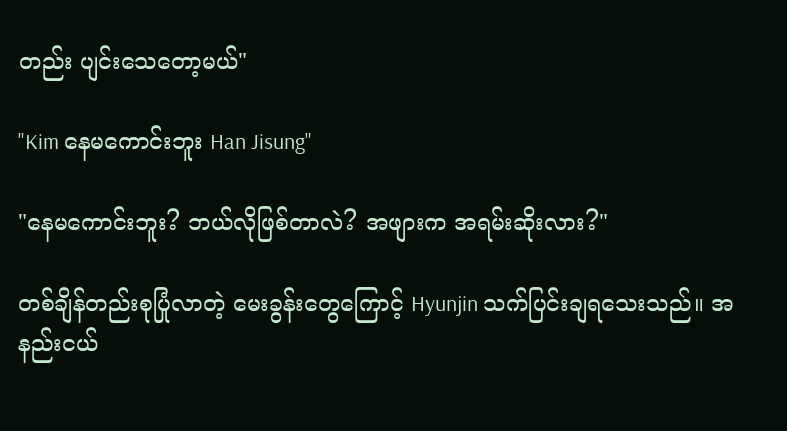တည်း ပျင်းသေတော့မယ်"

"Kim နေမကောင်းဘူး Han Jisung"

"နေမကောင်းဘူး? ဘယ်လိုဖြစ်တာလဲ? အဖျားက အရမ်းဆိုးလား?"

တစ်ချိန်တည်းစုပြုံလာတဲ့ မေးခွန်းတွေကြောင့် Hyunjin သက်ပြင်းချရသေးသည်။ အနည်းငယ်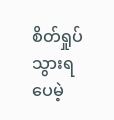စိတ်ရှုပ်သွားရပေမဲ့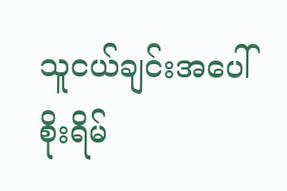သူငယ်ချင်းအပေါ် စိုးရိမ်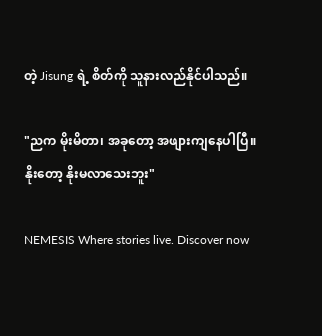တဲ့ Jisung ရဲ့ စိတ်ကို သူနားလည်နိုင်ပါသည်။

"ညက မိုးမိတာ၊ အခုတော့ အဖျားကျနေပါပြီ။
နိုးတော့ နိုးမလာသေးဘူး"

NEMESIS Where stories live. Discover now